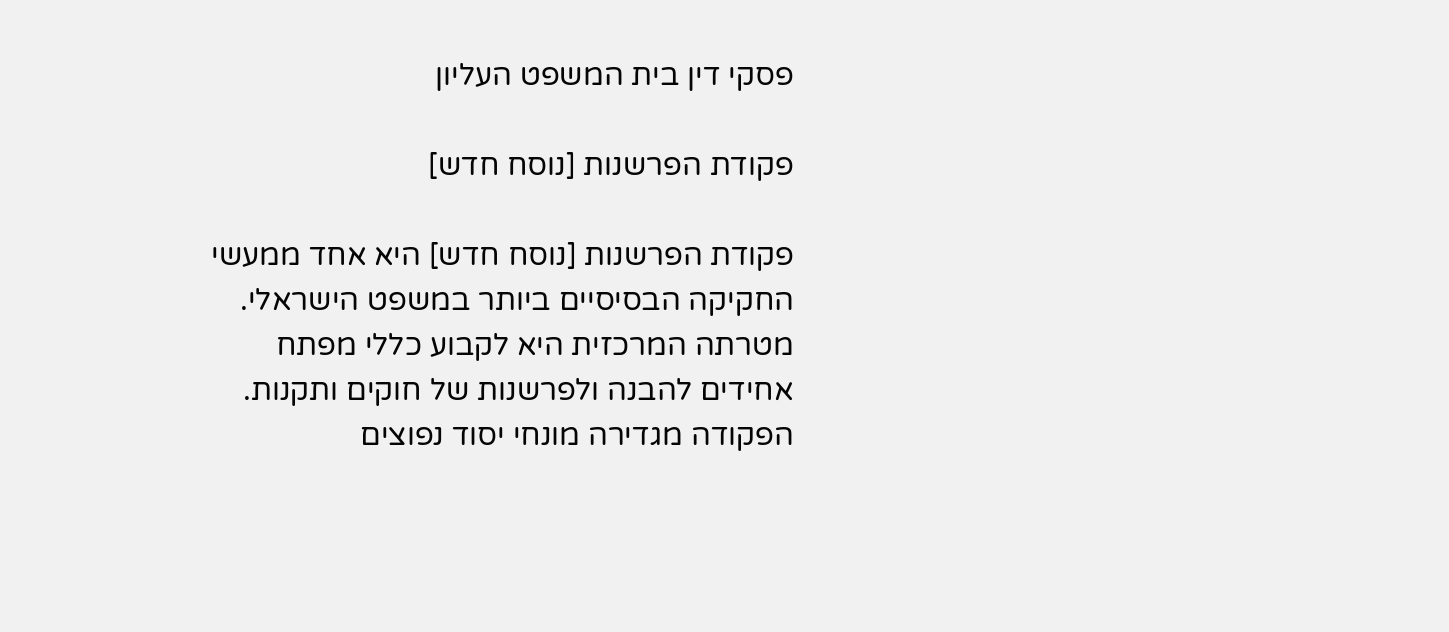פסקי דין בית המשפט העליון

פקודת הפרשנות [נוסח חדש]

פקודת הפרשנות [נוסח חדש] היא אחד ממעשי החקיקה הבסיסיים ביותר במשפט הישראלי. מטרתה המרכזית היא לקבוע כללי מפתח אחידים להבנה ולפרשנות של חוקים ותקנות. הפקודה מגדירה מונחי יסוד נפוצים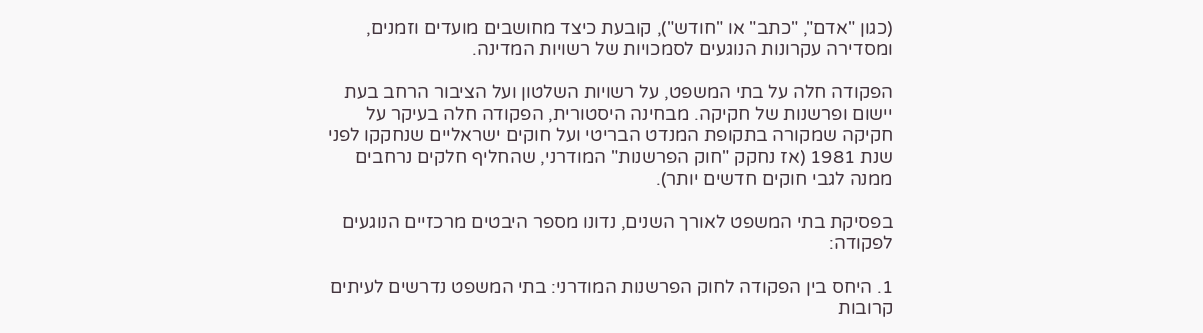(כגון "אדם", "כתב" או "חודש"), קובעת כיצד מחושבים מועדים וזמנים, ומסדירה עקרונות הנוגעים לסמכויות של רשויות המדינה.

הפקודה חלה על בתי המשפט, על רשויות השלטון ועל הציבור הרחב בעת יישום ופרשנות של חקיקה. מבחינה היסטורית, הפקודה חלה בעיקר על חקיקה שמקורה בתקופת המנדט הבריטי ועל חוקים ישראליים שנחקקו לפני שנת 1981 (אז נחקק "חוק הפרשנות" המודרני, שהחליף חלקים נרחבים ממנה לגבי חוקים חדשים יותר).

בפסיקת בתי המשפט לאורך השנים, נדונו מספר היבטים מרכזיים הנוגעים לפקודה:

1. היחס בין הפקודה לחוק הפרשנות המודרני: בתי המשפט נדרשים לעיתים קרובות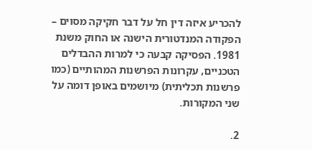להכריע איזה דין חל על דבר חקיקה מסוים – הפקודה המנדטורית הישנה או החוק משנת 1981. הפסיקה קבעה כי למרות ההבדלים הטכניים, עקרונות הפרשנות המהותיים (כמו פרשנות תכליתית) מיושמים באופן דומה על שני המקורות.

2.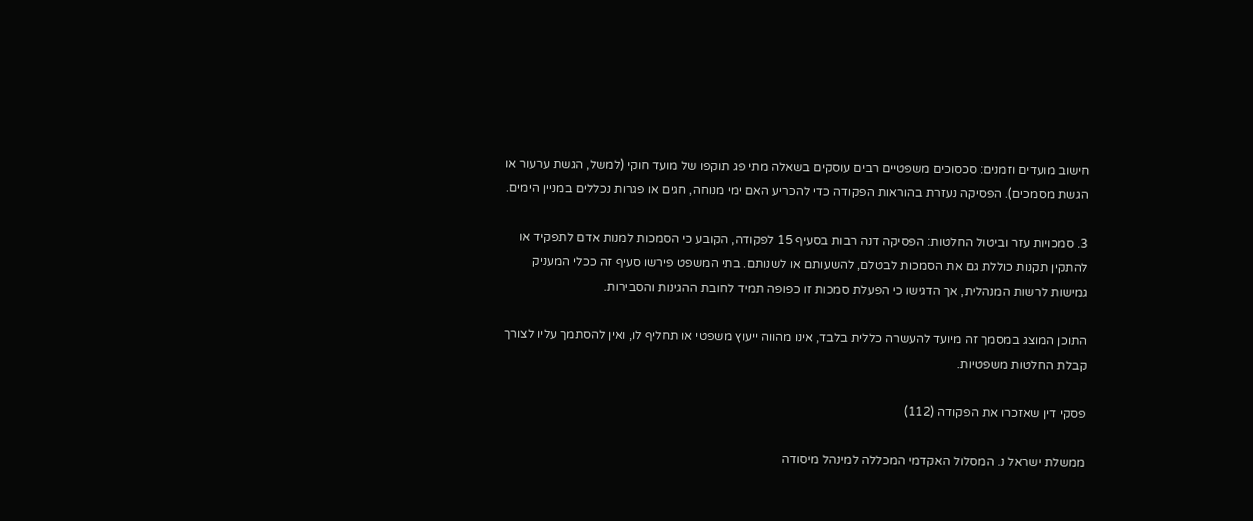חישוב מועדים וזמנים: סכסוכים משפטיים רבים עוסקים בשאלה מתי פג תוקפו של מועד חוקי (למשל, הגשת ערעור או הגשת מסמכים). הפסיקה נעזרת בהוראות הפקודה כדי להכריע האם ימי מנוחה, חגים או פגרות נכללים במניין הימים.

3. סמכויות עזר וביטול החלטות: הפסיקה דנה רבות בסעיף 15 לפקודה, הקובע כי הסמכות למנות אדם לתפקיד או להתקין תקנות כוללת גם את הסמכות לבטלם, להשעותם או לשנותם. בתי המשפט פירשו סעיף זה ככלי המעניק גמישות לרשות המנהלית, אך הדגישו כי הפעלת סמכות זו כפופה תמיד לחובת ההגינות והסבירות.

התוכן המוצג במסמך זה מיועד להעשרה כללית בלבד, אינו מהווה ייעוץ משפטי או תחליף לו, ואין להסתמך עליו לצורך קבלת החלטות משפטיות.

פסקי דין שאזכרו את הפקודה (112)

ממשלת ישראל נ. המסלול האקדמי המכללה למינהל מיסודה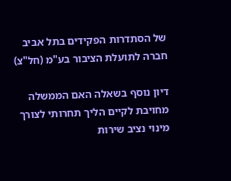של הסתדרות הפקידים בתל אביב חברה לתועלת הציבור בע"מ (חל"צ)

דיון נוסף בשאלה האם הממשלה מחויבת לקיים הליך תחרותי לצורך מינוי נציב שירות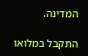המדינה.

התקבל במלואו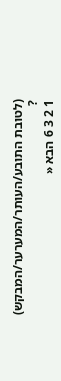(לטובת התובע/העותר/המערער/המבקש) ?
1 2 3 6 הבא «